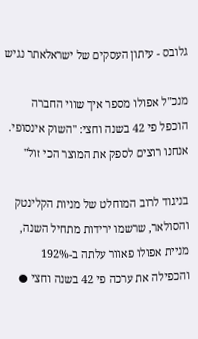גלובס - עיתון העסקים של ישראלאתר נגיש

מנכ"ל אפולו מספר איך שווי החברה הוכפל פי 42 בשנה וחצי: "השוק אינסופי. אנחנו רוצים לספק את המוצר הכי זול"

בניגוד לרוב המוחלט של מניות הקלינטק והסולאר, שרשמו ירידות מתחיל השנה, מניית אפולו פאוור עלתה ב-192% והכפילה את ערכה פי 42 בשנה וחצי ●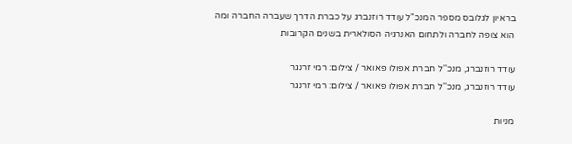בראיון לגלובס מספר המנכ"ל עודד רוזנברג על כברת הדרך שעברה החברה ומה הוא צופה לחברה ולתחום האנרגיה הסולארית בשנים הקרובות

עודד רוזנברג, מנכ''ל חברת אפולו פאואר / צילום: רמי זרנגר
עודד רוזנברג, מנכ''ל חברת אפולו פאואר / צילום: רמי זרנגר

מניות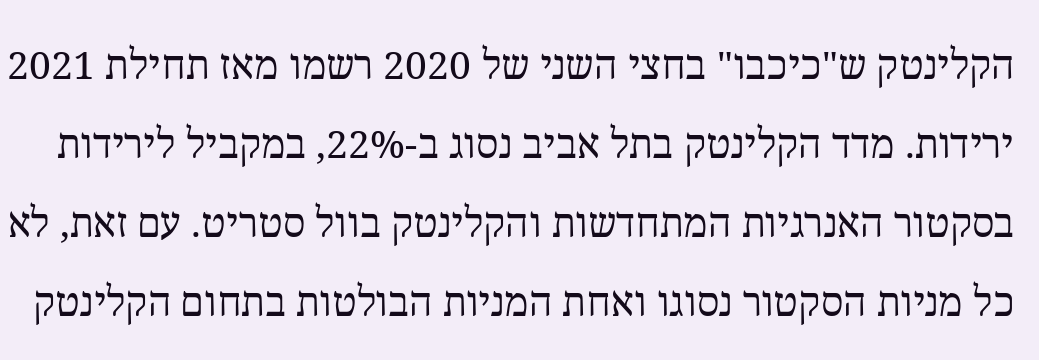הקלינטק ש"כיכבו" בחצי השני של 2020 רשמו מאז תחילת 2021 ירידות. מדד הקלינטק בתל אביב נסוג ב-22%, במקביל לירידות בסקטור האנרגיות המתחדשות והקלינטק בוול סטריט. עם זאת, לא כל מניות הסקטור נסוגו ואחת המניות הבולטות בתחום הקלינטק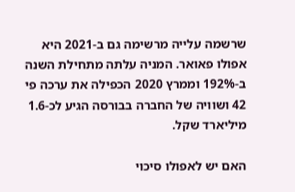שרשמה עלייה מרשימה גם ב-2021 היא אפולו פאואר. המניה עלתה מתחילת השנה ב-192% וממרץ 2020 הכפילה את ערכה פי 42 ושוויה של החברה בבורסה הגיע לכ-1.6 מיליארד שקל.

האם יש לאפולו סיכוי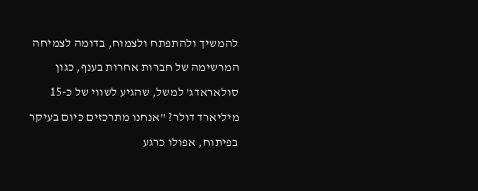להמשיך ולהתפתח ולצמוח, בדומה לצמיחה המרשימה של חברות אחרות בענף, כגון סולאראדג' למשל, שהגיע לשווי של כ-15 מיליארד דולר? "אנחנו מתרכזים כיום בעיקר בפיתוח, אפולו כרגע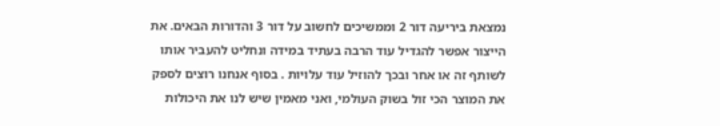נמצאת ביריעה דור 2 וממשיכים לחשוב על דור 3 והדורות הבאים. את הייצור אפשר להגדיל עוד הרבה בעתיד במידה ונחליט להעביר אותו לשותף זה או אחר ובכך להוזיל עוד עלויות . בסוף אנחנו רוצים לספק את המוצר הכי זול בשוק העולמי, ואני מאמין שיש לנו את היכולות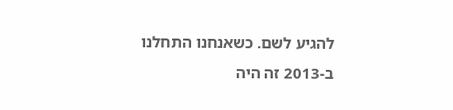להגיע לשם. כשאנחנו התחלנו ב-2013 זה היה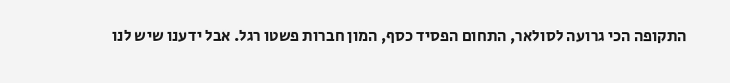התקופה הכי גרועה לסולאר, התחום הפסיד כסף, המון חברות פשטו רגל. אבל ידענו שיש לנו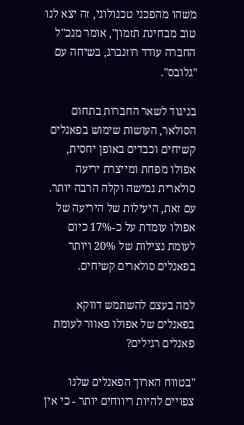משהו מהפכני טכנולוגי, זה יצא לנו טוב מבחינת תזמון", אומר מנכ"ל החברה עודד רוזנברג, בשיחה עם "גלובס".

בניגוד לשאר החברות בתחום הסולאר, העושות שימוש בפאנלים קשיחים וכבדים באופן יחסית, אפולו מפחת ומייצרת יריעה סולארית גמישה וקלה הרבה יותר. עם זאת, היעילות של היריעה של אפולו עומדת על כ-17% כיום לעומת נצילות של 20% ויותר בפאנלים סולארים קשיחים.

למה בעצם להשתמש דווקא בפאנלים של אפולו פאוור לעומת פאנלים רגילים?

"בטווח הארוך הפאנלים שלנו צפויים להיות ריווחים יותר - כי אין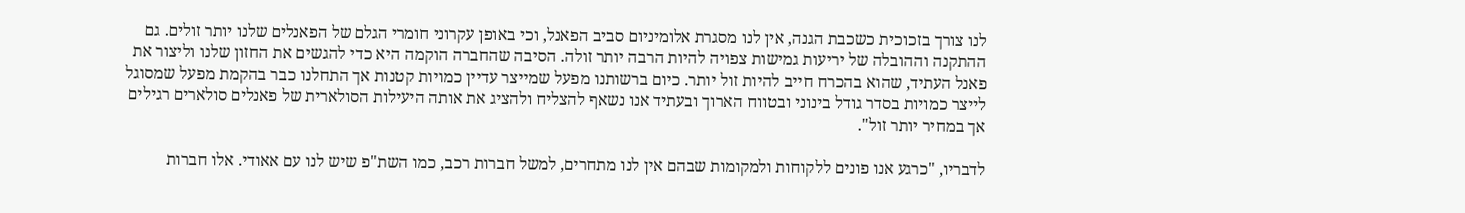לנו צורך בזכוכית כשכבת הגנה, אין לנו מסגרת אלומיניום סביב הפאנל, וכי באופן עקרוני חומרי הגלם של הפאנלים שלנו יותר זולים. גם ההתקנה וההובלה של יריעות גמישות צפויה להיות הרבה יותר זולה. הסיבה שהחברה הוקמה היא כדי להגשים את החזון שלנו וליצור את פאנל העתיד, שהוא בהכרח חייב להיות זול יותר. כיום ברשותנו מפעל שמייצר עדיין כמויות קטנות אך התחלנו כבר בהקמת מפעל שמסוגל לייצר כמויות בסדר גודל בינוני ובטווח הארוך ובעתיד אנו נשאף להצליח ולהציג את אותה היעילות הסולארית של פאנלים סולארים רגילים אך במחיר יותר זול".

לדבריו, "כרגע אנו פונים ללקוחות ולמקומות שבהם אין לנו מתחרים, למשל חברות רכב, כמו השת"פ שיש לנו עם אאודי. אלו חברות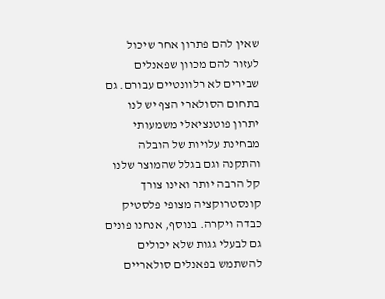שאין להם פתרון אחר שיכול לעזור להם מכוון שפאנלים שבירים לא רלוונטיים עבורם. גם בתחום הסולארי הצף יש לנו יתרון פוטנציאלי משמעותי מבחינת עלויות של הובלה והתקנה וגם בגלל שהמוצר שלנו קל הרבה יותר ואינו צורך קונסטרוקציה מצופי פלסטיק כבדה ויקרה. בנוסף, אנחנו פונים גם לבעלי גגות שלא יכולים להשתמש בפאנלים סולאריים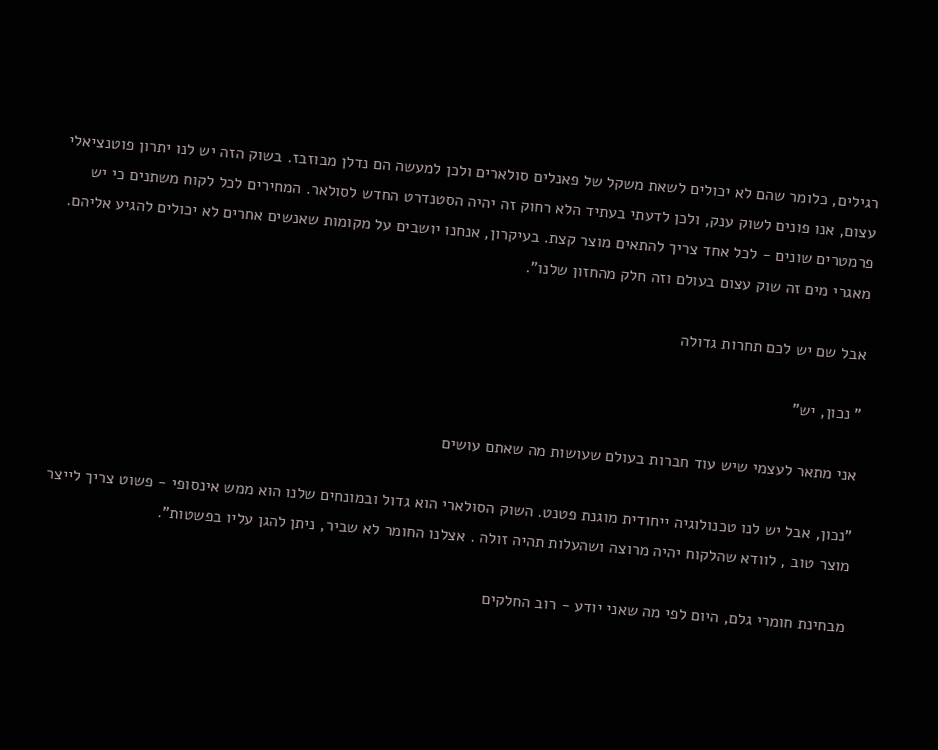רגילים, כלומר שהם לא יכולים לשאת משקל של פאנלים סולארים ולכן למעשה הם נדלן מבוזבז. בשוק הזה יש לנו יתרון פוטנציאלי עצום, אנו פונים לשוק ענק, ולכן לדעתי בעתיד הלא רחוק זה יהיה הסטנדרט החדש לסולאר. המחירים לכל לקוח משתנים כי יש פרמטרים שונים - לכל אחד צריך להתאים מוצר קצת. בעיקרון, אנחנו יושבים על מקומות שאנשים אחרים לא יכולים להגיע אליהם. מאגרי מים זה שוק עצום בעולם וזה חלק מהחזון שלנו".

אבל שם יש לכם תחרות גדולה

" נכון, יש"

אני מתאר לעצמי שיש עוד חברות בעולם שעושות מה שאתם עושים

"נכון, אבל יש לנו טכנולוגיה ייחודית מוגנת פטנט. השוק הסולארי הוא גדול ובמונחים שלנו הוא ממש אינסופי - פשוט צריך לייצר מוצר טוב , לוודא שהלקוח יהיה מרוצה ושהעלות תהיה זולה . אצלנו החומר לא שביר, ניתן להגן עליו בפשטות".

מבחינת חומרי גלם, היום לפי מה שאני יודע - רוב החלקים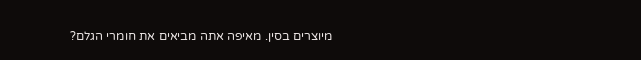מיוצרים בסין. מאיפה אתה מביאים את חומרי הגלם?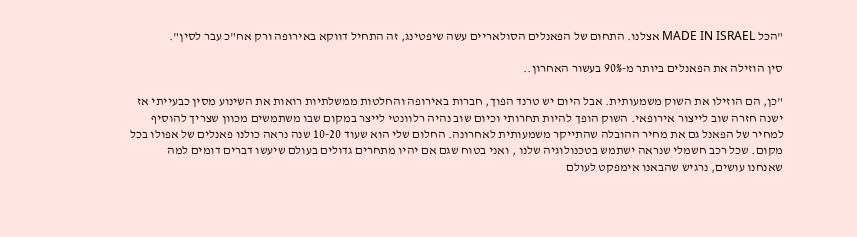"הכל MADE IN ISRAEL אצלנו. התחום של הפאנלים הסולאריים עשה שיפטינג, זה התחיל דווקא באירופה ורק אח"כ עבר לסין".

סין הוזילה את הפאנלים ביותר מ-90% בעשור האחרון..

"כן, הם הוזילו את השוק משמעותית. אבל היום יש טרנד הפוך, חברות באירופה והחלטות ממשלתיות רואות את השינוע מסין כבעייתי אז ישנה חזרה שוב לייצור אירופאי. השוק הופך להיות תחרותי וכיום שוב נהיה רלוונטי לייצר במקום שבו משתמשים מכוון שצריך להוסיף למחיר של הפאנל גם את מחיר ההובלה שהתייקר משמעותית לאחרונה. החלום שלי הוא שעוד 10-20 שנה נראה כולנו פאנלים של אפולו בכל מקום. שכל רכב חשמלי שנראה ישתמש בטכנולוגיה שלנו , ואני בטוח שגם אם יהיו מתחרים גדולים בעולם שיעשו דברים דומים למה שאנחנו עושים, נרגיש שהבאנו אימפקט לעולם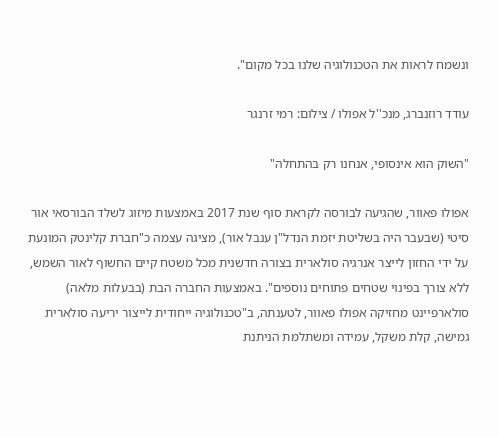ונשמח לראות את הטכנולוגיה שלנו בכל מקום".

עודד רוזנברג, מנכ''ל אפולו / צילום: רמי זרנגר

"השוק הוא אינסופי, אנחנו רק בהתחלה"

אפולו פאוור, שהגיעה לבורסה לקראת סוף שנת 2017 באמצעות מיזוג לשלד הבורסאי אור סיטי (שבעבר היה בשליטת יזמת הנדל"ן ענבל אור), מציגה עצמה כ"חברת קלינטק המונעת על ידי החזון לייצר אנרגיה סולארית בצורה חדשנית מכל משטח קיים החשוף לאור השמש, ללא צורך בפינוי שטחים פתוחים נוספים". באמצעות החברה הבת (בבעלות מלאה) סולארפיינט מחזיקה אפולו פאוור, לטענתה, ב"טכנולוגיה ייחודית לייצור יריעה סולארית גמישה, קלת משקל, עמידה ומשתלמת הניתנת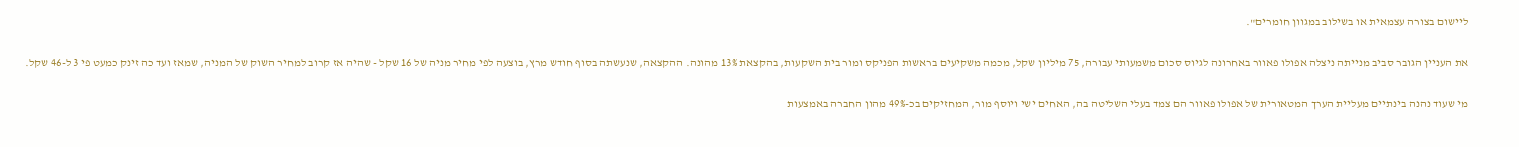ליישום בצורה עצמאית או בשילוב במגוון חומרים".

את העניין הגובר סביב מנייתה ניצלה אפולו פאוור באחרונה לגיוס סכום משמעותי עבורה, 75 מיליון שקל, מכמה משקיעים בראשות הפניקס ומור בית השקעות, בהקצאת 13% מהונה. ההקצאה, שנעשתה בסוף חודש מרץ, בוצעה לפי מחיר מניה של 16 שקל - שהיה אז קרוב למחיר השוק של המניה, שמאז ועד כה זינק כמעט פי 3 ל-46 שקל.

מי שעוד נהנה בינתיים מעליית הערך המטאורית של אפולו פאוור הם צמד בעלי השליטה בה, האחים ישי ויוסף מור, המחזיקים בכ-49% מהון החברה באמצעות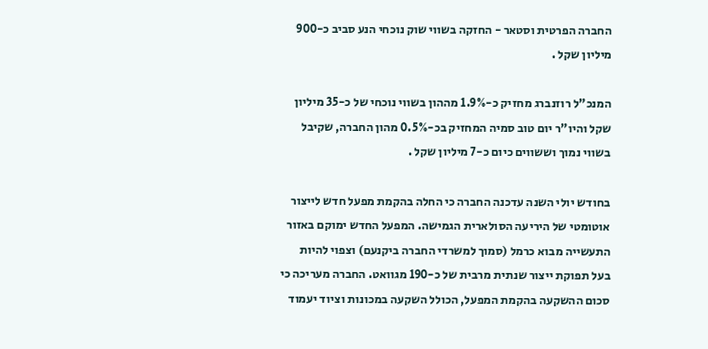החברה הפרטית וסטאר - החזקה בשווי שוק נוכחי הנע סביב כ-900 מיליון שקל .

המנכ"ל רוזנברג מחזיק כ-1.9% מההון בשווי נוכחי של כ-35 מיליון שקל והיו"ר יום טוב סמיה המחזיק בכ-0.5% מהון החברה, שקיבל בשווי נמוך וששווים כיום כ-7 מיליון שקל .

בחודש יולי השנה עדכנה החברה כי החלה בהקמת מפעל חדש לייצור אוטומטי של היריעה הסולארית הגמישה. המפעל החדש ימוקם באזור התעשייה מבוא כרמל (סמוך למשרדי החברה ביקנעם) וצפוי להיות בעל תפוקת ייצור שנתית מרבית של כ-190 מגוואט. החברה מעריכה כי סכום ההשקעה בהקמת המפעל, הכולל השקעה במכונות וציוד יעמוד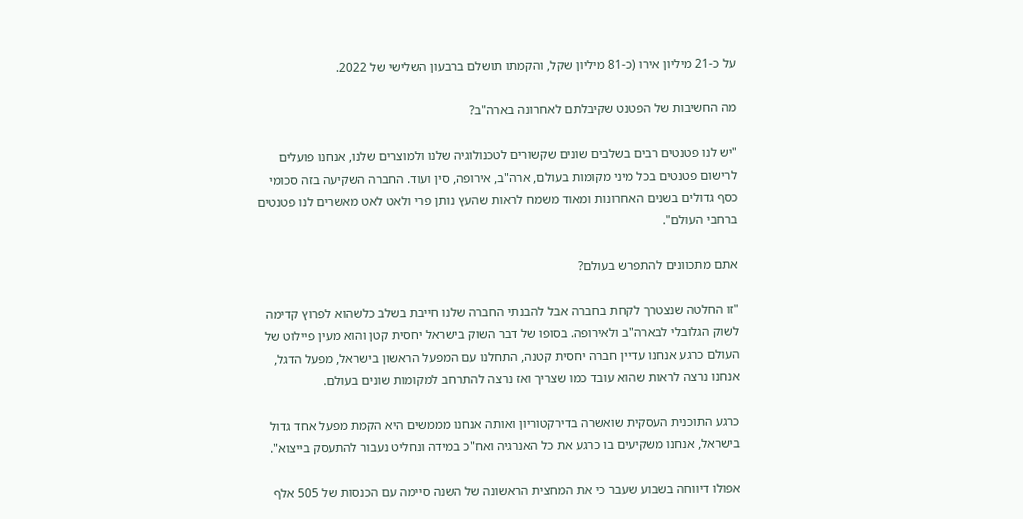על כ-21 מיליון אירו (כ-81 מיליון שקל, והקמתו תושלם ברבעון השלישי של 2022.

מה החשיבות של הפטנט שקיבלתם לאחרונה בארה"ב?

"יש לנו פטנטים רבים בשלבים שונים שקשורים לטכנולוגיה שלנו ולמוצרים שלנו, אנחנו פועלים לרישום פטנטים בכל מיני מקומות בעולם, ארה"ב, אירופה, סין ועוד. החברה השקיעה בזה סכומי כסף גדולים בשנים האחרונות ומאוד משמח לראות שהעץ נותן פרי ולאט לאט מאשרים לנו פטנטים ברחבי העולם".

אתם מתכוונים להתפרש בעולם?

"זו החלטה שנצטרך לקחת בחברה אבל להבנתי החברה שלנו חייבת בשלב כלשהוא לפרוץ קדימה לשוק הגלובלי לבארה"ב ולאירופה. בסופו של דבר השוק בישראל יחסית קטן והוא מעין פיילוט של העולם כרגע אנחנו עדיין חברה יחסית קטנה, התחלנו עם המפעל הראשון בישראל, מפעל הדגל, אנחנו נרצה לראות שהוא עובד כמו שצריך ואז נרצה להתרחב למקומות שונים בעולם.

כרגע התוכנית העסקית שואשרה בדירקטוריון ואותה אנחנו מממשים היא הקמת מפעל אחד גדול בישראל, אנחנו משקיעים בו כרגע את כל האנרגיה ואח"כ במידה ונחליט נעבור להתעסק בייצוא".

אפולו דיווחה בשבוע שעבר כי את המחצית הראשונה של השנה סיימה עם הכנסות של 505 אלף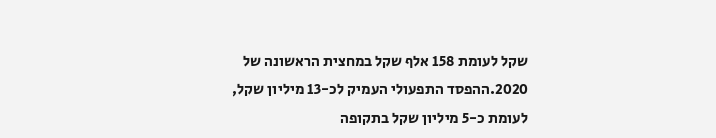שקל לעומת 158 אלף שקל במחצית הראשונה של 2020.ההפסד התפעולי העמיק לכ-13 מיליון שקל, לעומת כ-5 מיליון שקל בתקופה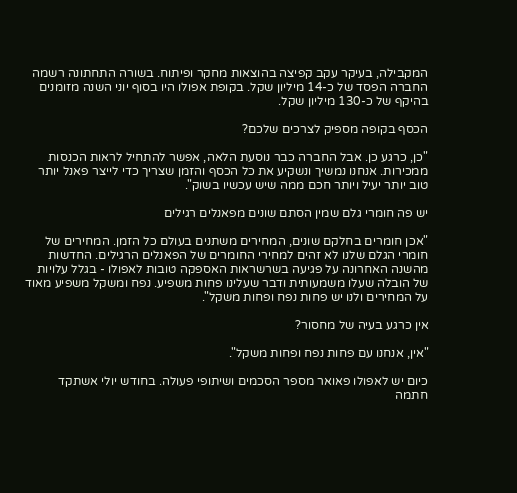המקבילה, בעיקר עקב קפיצה בהוצאות מחקר ופיתוח. בשורה התחתונה רשמה החברה הפסד של כ-14 מיליון שקל. בקופת אפולו היו בסוף יוני השנה מזומנים בהיקף של כ-130 מיליון שקל.

הכסף בקופה מספיק לצרכים שלכם?

"כן, כרגע כן. אבל החברה כבר נוסעת הלאה, אפשר להתחיל לראות הכנסות ממכירות. אנחנו נמשיך ונשקיע את כל הכסף והזמן שצריך כדי לייצר פאנל יותר טוב יותר יעיל ויותר חכם ממה שיש עכשיו בשוק".

יש פה חומרי גלם שמין הסתם שונים מפאנלים רגילים

"אכן חומרים בחלקם שונים, המחירים משתנים בעולם כל הזמן. המחירים של חומרי הגלם שלנו לא זהים למחירי החומרים של הפאנלים הרגילים. החדשות מהשנה האחרונה על פגיעה בשרשראות האספקה טובות לאפולו - בגלל עלויות של הובלה שעלו משמעותית ודבר שעלינו פחות משפיע. נפח ומשקל משפיע מאוד על המחירים ולנו יש פחות נפח ופחות משקל".

אין כרגע בעיה של מחסור?

"אין, אנחנו עם פחות נפח ופחות משקל".

כיום יש לאפולו פאואר מספר הסכמים ושיתופי פעולה. בחודש יולי אשתקד חתמה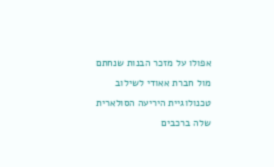אפולו על מזכר הבנות שנחתם מול חברת אאודי לשילוב טכנולוגיית היריעה הסולארית שלה ברכבים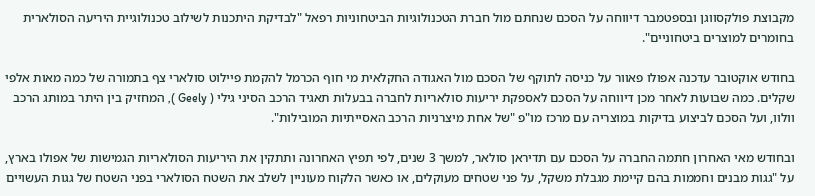מקבוצת פולקסווגן ובספטמבר דיווחה על הסכם שנחתם מול חברת הטכנולוגיות הביטחוניות רפאל "לבדיקת היתכנות לשילוב טכנולוגיית היריעה הסולארית בחומרים למוצרים ביטחוניים".

בחודש אוקטובר עדכנה אפולו פאוור על כניסה לתוקף של הסכם מול האגודה החקלאית מי חוף הכרמל להקמת פיילוט סולארי צף בתמורה של כמה מאות אלפי שקלים. כמה שבועות לאחר מכן דיווחה על הסכם לאספקת יריעות סולאריות לחברה בבעלות תאגיד הרכב הסיני גילי ( Geely ), המחזיק בין היתר במותג הרכב וולוו, ועל הסכם לביצוע בדיקות במוצריה עם מרכז מו"פ "של אחת מיצרניות הרכב האסייתיות המובילות".

ובחודש מאי האחרון חתמה החברה על הסכם עם תדיראן סולאר, למשך 3 שנים, לפי תפיץ האחרונה ותתקין את היריעות הסולאריות הגמישות של אפולו בארץ, על "גגות מבנים וחממות בהם קיימת מגבלת משקל, על פני שטחים מעוקלים, או כאשר הלקוח מעוניין לשלב את השטח הסולארי בפני השטח של גגות העשויים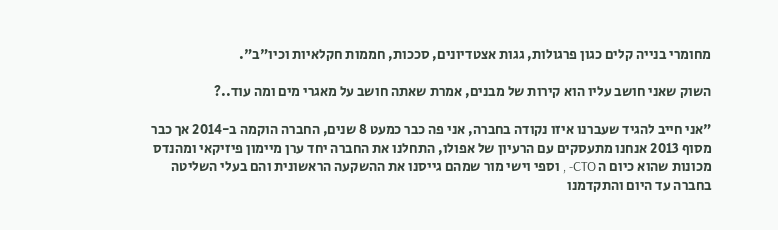מחומרי בנייה קלים כגון פרגולות, גגות אצטדיונים, סככות, חממות חקלאיות וכיו"ב".

השוק שאני חושב עליו הוא קירות של מבנים, אמרת שאתה חושב על מאגרי מים ומה עוד..?

"אני חייב להגיד שעברנו איזו נקודה בחברה, אני פה כבר כמעט 8 שנים, החברה הוקמה ב-2014 אך כבר מסוף 2013 אנחנו מתעסקים עם הרעיון של אפולו, התחלנו את החברה יחד ערן מיימון פיזיקאי ומהנדס מכונות שהוא כיום ה CTO- , וספי וישי מור שמהם גייסנו את ההשקעה הראשונית והם בעלי השליטה בחברה עד היום והתקדמנו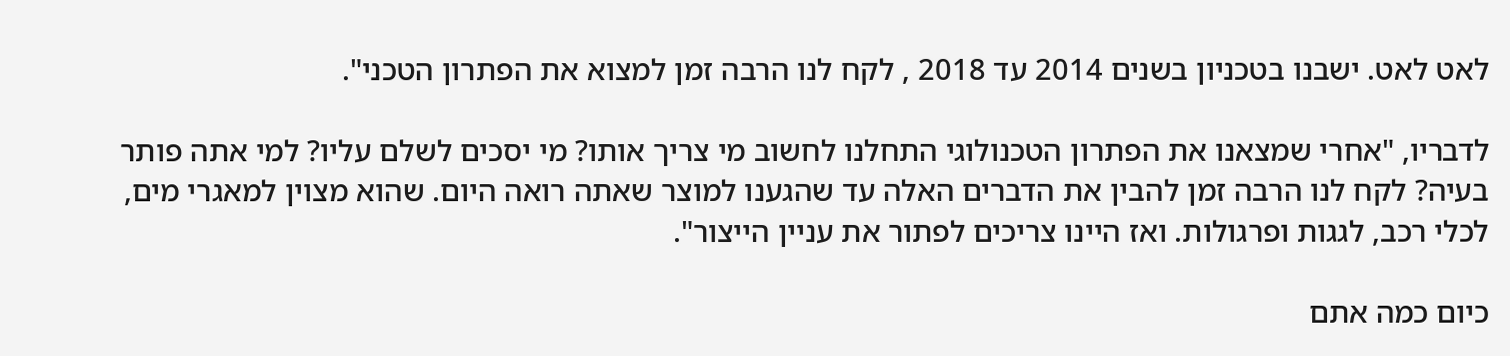לאט לאט. ישבנו בטכניון בשנים 2014 עד 2018 , לקח לנו הרבה זמן למצוא את הפתרון הטכני".

לדבריו, "אחרי שמצאנו את הפתרון הטכנולוגי התחלנו לחשוב מי צריך אותו? מי יסכים לשלם עליו? למי אתה פותר בעיה? לקח לנו הרבה זמן להבין את הדברים האלה עד שהגענו למוצר שאתה רואה היום. שהוא מצוין למאגרי מים, לכלי רכב, לגגות ופרגולות. ואז היינו צריכים לפתור את עניין הייצור".

כיום כמה אתם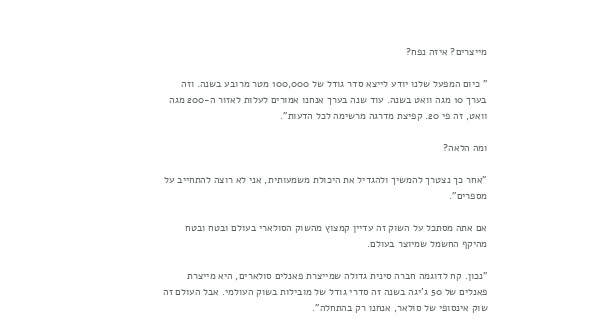מייצרים? איזה נפח?

" כיום המפעל שלנו יודע לייצא סדר גודל של 100,000 מטר מרובע בשנה. וזה בערך 10 מגה וואט בשנה. עוד שנה בערך אנחנו אמורים לעלות לאזור ה-200 מגה וואט, זה פי 20. קפיצת מדרגה מרשימה לכל הדעות".

ומה הלאה?

"אחר כך נצטרך להמשיך ולהגדיל את היכולת משמעותית, אני לא רוצה להתחייב על מספרים".

אם אתה מסתכל על השוק זה עדיין קמצוץ מהשוק הסולארי בעולם ובטח ובטח מהיקף החשמל שמיוצר בעולם.

"נכון. קח לדוגמה חברה סינית גדולה שמייצרת פאנלים סולארים, היא מייצרת פאנלים של 50 ג'יגה בשנה זה סדרי גודל של מובילות בשוק העולמי. אבל העולם זה שוק אינסופי של סולאר, אנחנו רק בהתחלה".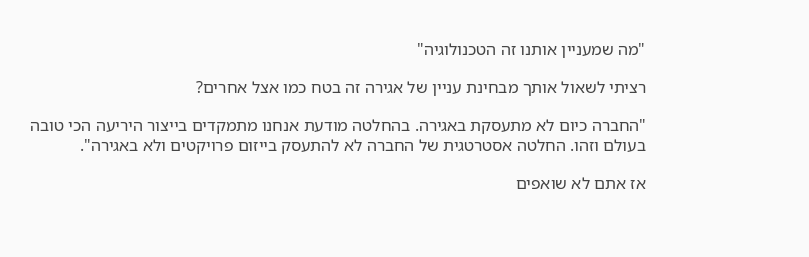"מה שמעניין אותנו זה הטכנולוגיה"

רציתי לשאול אותך מבחינת עניין של אגירה זה בטח כמו אצל אחרים?

"החברה כיום לא מתעסקת באגירה. בהחלטה מודעת אנחנו מתמקדים בייצור היריעה הכי טובה בעולם וזהו. החלטה אסטרטגית של החברה לא להתעסק בייזום פרויקטים ולא באגירה".

אז אתם לא שואפים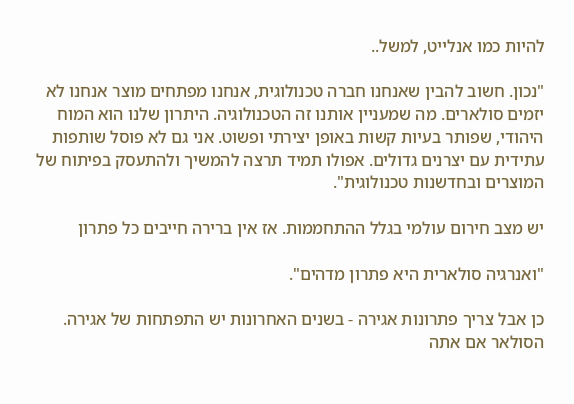להיות כמו אנלייט, למשל..

"נכון. חשוב להבין שאנחנו חברה טכנולוגית, אנחנו מפתחים מוצר אנחנו לא יזמים סולארים. מה שמעניין אותנו זה הטכנולוגיה. היתרון שלנו הוא המוח היהודי, שפותר בעיות קשות באופן יצירתי ופשוט. אני גם לא פוסל שותפות עתידית עם יצרנים גדולים. אפולו תמיד תרצה להמשיך ולהתעסק בפיתוח של המוצרים ובחדשנות טכנולוגית".

יש מצב חירום עולמי בגלל ההתחממות. אז אין ברירה חייבים כל פתרון

"ואנרגיה סולארית היא פתרון מדהים".

כן אבל צריך פתרונות אגירה - בשנים האחרונות יש התפתחות של אגירה. הסולאר אם אתה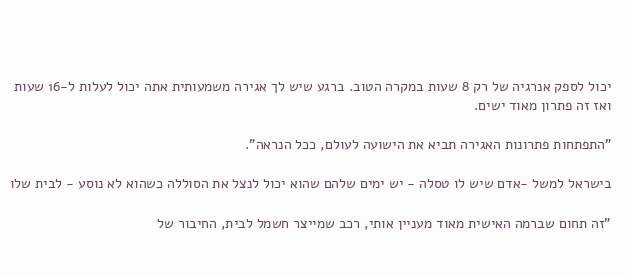יכול לספק אנרגיה של רק 8 שעות במקרה הטוב. ברגע שיש לך אגירה משמעותית אתה יכול לעלות ל-16 שעות ואז זה פתרון מאוד ישים.

"התפתחות פתרונות האגירה תביא את הישועה לעולם, ככל הנראה".

בישראל למשל -אדם שיש לו טסלה - יש ימים שלהם שהוא יכול לנצל את הסוללה כשהוא לא נוסע - לבית שלו

"זה תחום שברמה האישית מאוד מעניין אותי, רכב שמייצר חשמל לבית, החיבור של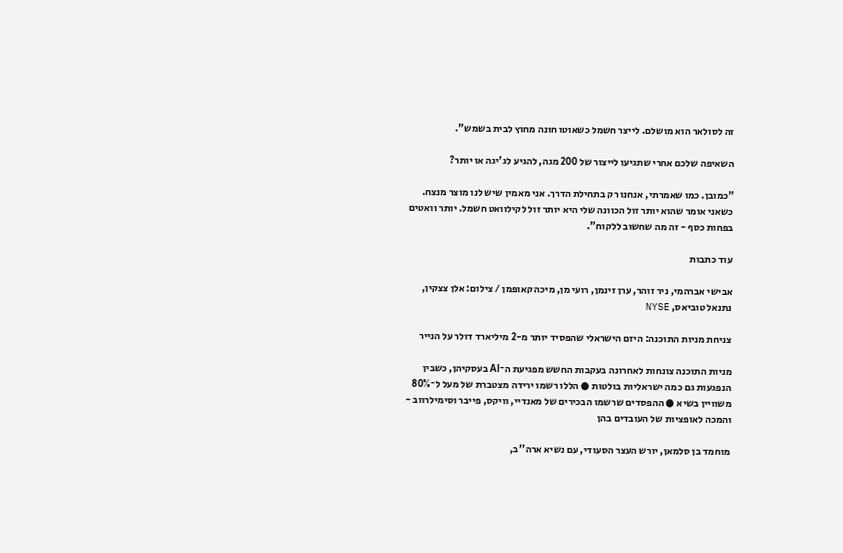זה לסולאר הוא מושלם. לייצר חשמל כשאוטו חונה מחוץ לבית בשמש".

השאיפה שלכם אחרי שתגיעו לייצור של 200 מגה, להגיע לג'יגה או יותר?

"כמובן. כמו שאמרתי, אנחנו רק בתחילת הדרך. אני מאמין שיש לנו מוצר מנצח. כשאני אומר שהוא יותר זול הכוונה שלי היא יותר זול לקילוואט חשמל. יותר וואטים בפחות כסף - זה מה שחשוב ללקוח".

עוד כתבות

אבישי אברהמי, ניר זוהר, ערן זינמן, רועי מן, מיכה קאופמן / צילום: אלן צצקין, נתנאל טוביאס, NYSE

צניחת מניות התוכנה: היזם הישראלי שהפסיד יותר מ-2 מיליארד דולר על הנייר

מניות התוכנה צונחות לאחרונה בעקבות החשש מפגיעת ה־AI בעסקיהן, כשבין הנפגעות גם כמה ישראליות בולטות ● הללו רשמו ירידה מצטברת של מעל ל־80% משוויין בשיא ● ההפסדים שרשמו הבכירים של מאנדיי, וויקס, פייבר וסימילרווב - והמכה לאופציות של העובדים בהן

מוחמד בן סלמאן, יורש העצר הסעודי, עם נשיא ארה''ב,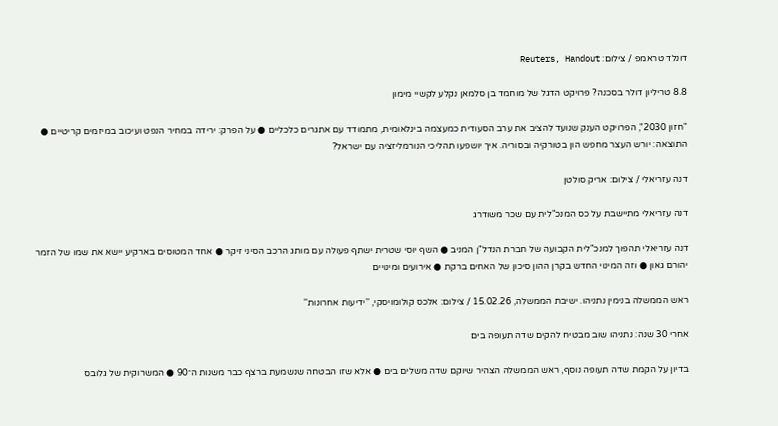דונלד טראמפ / צילום: Reuters, Handout

8.8 טריליון דולר בסכנה? פרויקט הדגל של מוחמד בן סלמאן נקלע לקשיי מימון

"חזון 2030", הפרויקט הענק שנועד להציב את ערב הסעודית כמעצמה בינלאומית, מתמודד עם אתגרים כלכליים ● על הפרק: ירידה במחיר הנפט ועיכוב במיזמים קריטיים ● התוצאה: יורש העצר מחפש הון בטורקיה ובסוריה. איך יושפעו תהליכי הנורמליזציה עם ישראל?

דנה עזריאלי / צילום: אריק סולטן

דנה עזריאלי מתיישבת על כס המנכ"לית עם שכר משודרג

דנה עזריאלי תהפוך למנכ"לית הקבועה של חברת הנדל"ן המניב ● השף יוסי שטרית ישתף פעולה עם מותג הרכב הסיני זיקר ● אחד המטוסים בארקיע יישא את שמו של הזמר יהורם גאון ● וזה המינוי החדש בקרן ההון סיכון של האחים ברקת ● אירועים ומינויים

ראש הממשלה בנימין נתניהו. ישיבת הממשלה, 15.02.26 / צילום: אלכס קולומויסקי, ''ידיעות אחרונות''

אחרי 30 שנה: נתניהו שוב מבטיח להקים שדה תעופה בים

בדיון על הקמת שדה תעופה נוסף, ראש הממשלה הצהיר שיוקם שדה משלים בים ● אלא שזו הבטחה שנשמעת ברצף כבר משנות ה־90 ● המשרוקית של גלובס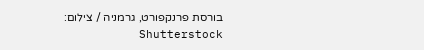בורסת פרנקפורט, גרמניה / צילום: Shutterstock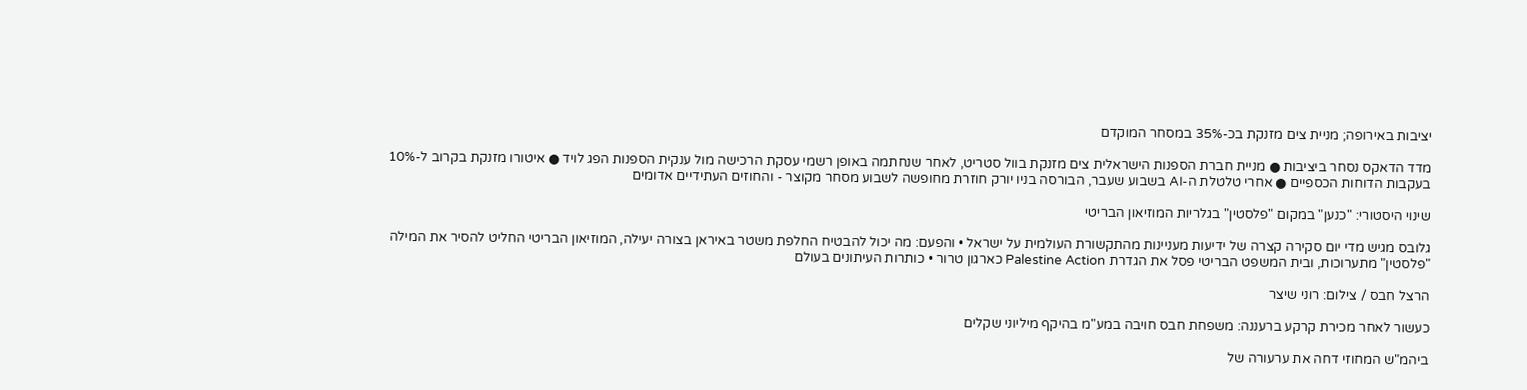יציבות באירופה; מניית צים מזנקת בכ-35% במסחר המוקדם

מדד הדאקס נסחר ביציבות ● מניית חברת הספנות הישראלית צים מזנקת בוול סטריט, לאחר שנחתמה באופן רשמי עסקת הרכישה מול ענקית הספנות הפג לויד ● איטורו מזנקת בקרוב ל-10% בעקבות הדוחות הכספיים ● אחרי טלטלת ה-AI בשבוע שעבר, הבורסה בניו יורק חוזרת מחופשה לשבוע מסחר מקוצר - והחוזים העתידיים אדומים

שינוי היסטורי: "כנען" במקום "פלסטין" בגלריות המוזיאון הבריטי

גלובס מגיש מדי יום סקירה קצרה של ידיעות מעניינות מהתקשורת העולמית על ישראל • והפעם: מה יכול להבטיח החלפת משטר באיראן בצורה יעילה, המוזיאון הבריטי החליט להסיר את המילה "פלסטין" מתערוכות, ובית המשפט הבריטי פסל את הגדרת Palestine Action כארגון טרור • כותרות העיתונים בעולם

הרצל חבס / צילום: רוני שיצר

כעשור לאחר מכירת קרקע ברעננה: משפחת חבס חויבה במע"מ בהיקף מיליוני שקלים

ביהמ"ש המחוזי דחה את ערעורה של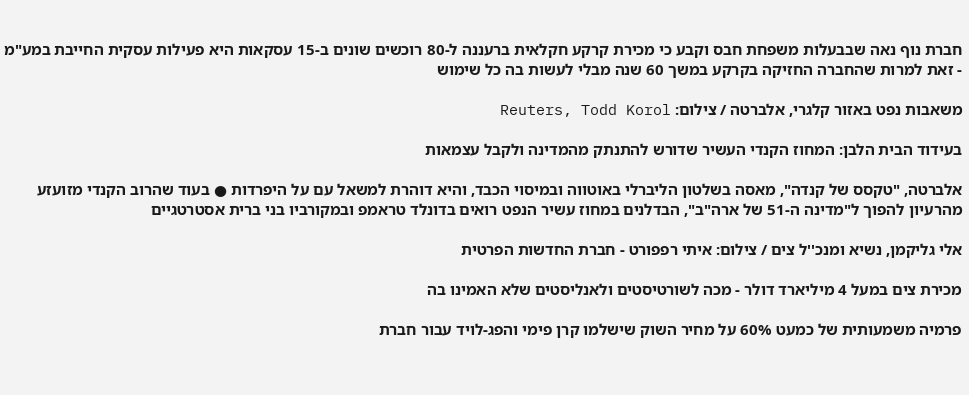חברת נוף נאה שבבעלות משפחת חבס וקבע כי מכירת קרקע חקלאית ברעננה ל-80 רוכשים שונים ב-15 עסקאות היא פעילות עסקית החייבת במע"מ - זאת למרות שהחברה החזיקה בקרקע במשך 60 שנה מבלי לעשות בה כל שימוש

משאבות נפט באזור קלגרי, אלברטה / צילום: Reuters, Todd Korol

בעידוד הבית הלבן: המחוז הקנדי העשיר שדורש להתנתק מהמדינה ולקבל עצמאות

אלברטה, "טקסס של קנדה", מאסה בשלטון הליברלי באוטווה ובמיסוי הכבד, והיא דוהרת למשאל עם על היפרדות ● בעוד שהרוב הקנדי מזועזע מהרעיון להפוך ל"מדינה ה-51 של ארה"ב", הבדלנים במחוז עשיר הנפט רואים בדונלד טראמפ ובמקורביו בני ברית אסטרטגיים

אלי גליקמן, נשיא ומנכ''ל צים / צילום: איתי רפפורט - חברת החדשות הפרטית

מכירת צים במעל 4 מיליארד דולר - מכה לשורטיסטים ולאנליסטים שלא האמינו בה

פרמיה משמעותית של כמעט 60% על מחיר השוק שישלמו קרן פימי והפג-לויד עבור חברת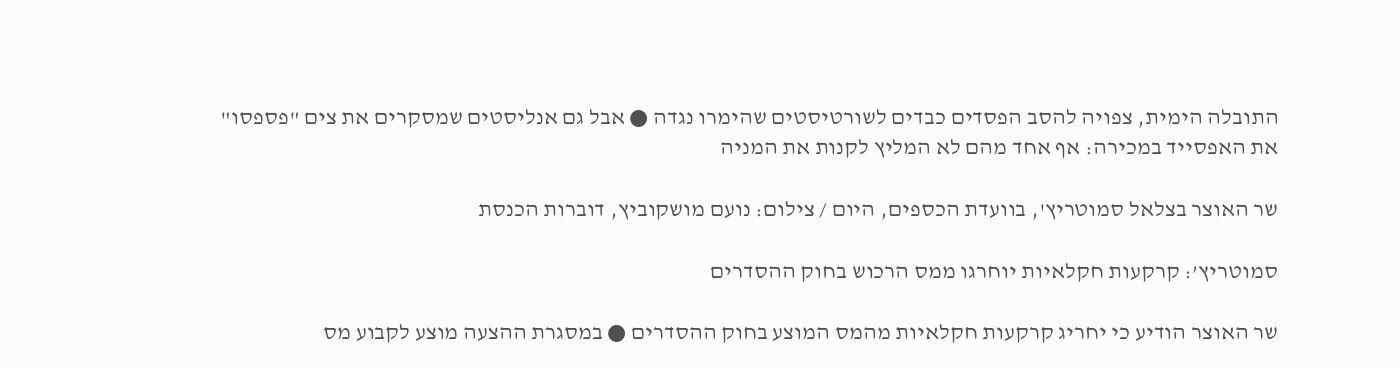התובלה הימית, צפויה להסב הפסדים כבדים לשורטיסטים שהימרו נגדה ● אבל גם אנליסטים שמסקרים את צים "פספסו" את האפסייד במכירה: אף אחד מהם לא המליץ לקנות את המניה

שר האוצר בצלאל סמוטריץ', בוועדת הכספים, היום / צילום: נועם מושקוביץ, דוברות הכנסת

סמוטריץ’: קרקעות חקלאיות יוחרגו ממס הרכוש בחוק ההסדרים

שר האוצר הודיע כי יחריג קרקעות חקלאיות מהמס המוצע בחוק ההסדרים ● במסגרת ההצעה מוצע לקבוע מס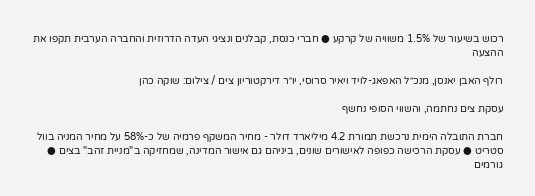רכוש בשיעור של 1.5% משוויה של קרקע ● חברי כנסת, קבלנים ונציגי העדה הדרוזית והחברה הערבית תקפו את ההצעה

רולף האבן יאנסן, מנכ״ל האפאג-לויד ויאיר סרוסי, יו״ר דירקטוריון צים / צילום: שוקה כהן

עסקת צים נחתמה, והשווי הסופי נחשף

חברת התובלה הימית נרכשת תמורת 4.2 מיליארד דולר - מחיר המשקף פרמיה של כ-58% על מחיר המניה בוול סטריט ● עסקת הרכישה כפופה לאישורים שונים, ביניהם גם אישור המדינה, שמחזיקה ב"מניית זהב" בצים ● גורמים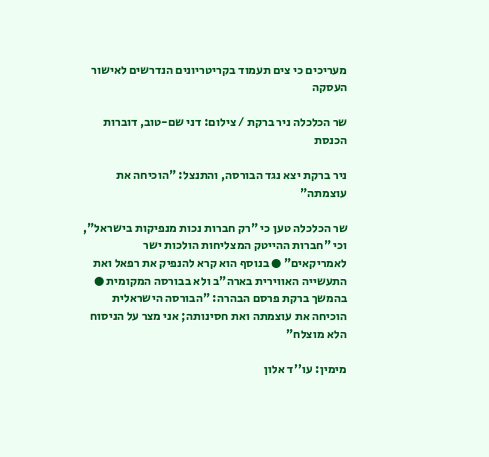מעריכים כי צים תעמוד בקריטריונים הנדרשים לאישור העסקה

שר הכלכלה ניר ברקת / צילום: דני שם-טוב, דוברות הכנסת

ניר ברקת יצא נגד הבורסה, והתנצל: "הוכיחה את עוצמתה"

שר הכלכלה טען כי "רק חברות נכות מנפיקות בישראל", וכי "חברות ההייטק המצליחות הולכות ישר לאמריקאים" ● בנוסף הוא קרא להנפיק את רפאל ואת התעשייה האווירית בארה"ב ולא בבורסה המקומית ● בהמשך ברקת פרסם הבהרה: "הבורסה הישראלית הוכיחה את עוצמתה ואת חסינותה; אני מצר על הניסוח הלא מוצלח"

מימין: עו''ד אלון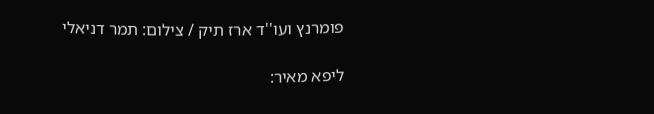פומרנץ ועו''ד ארז תיק / צילום: תמר דניאלי

ליפא מאיר: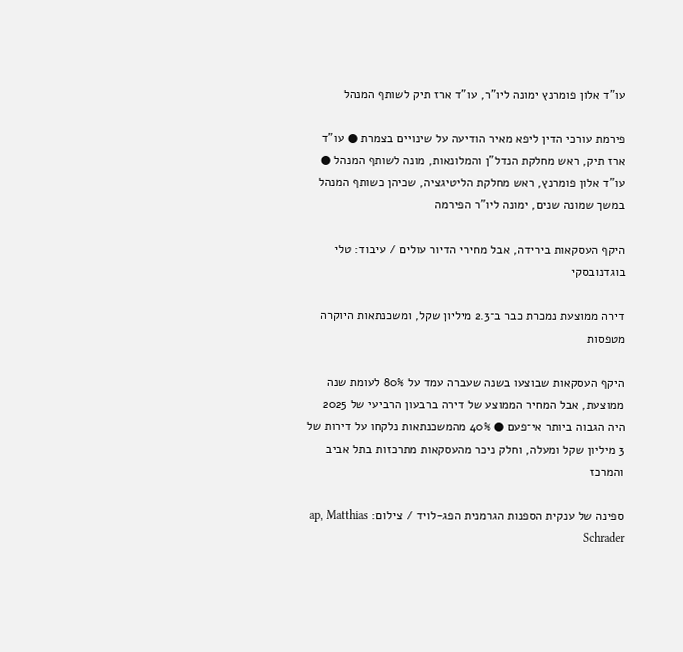עו"ד אלון פומרנץ ימונה ליו"ר, עו"ד ארז תיק לשותף המנהל

פירמת עורכי הדין ליפא מאיר הודיעה על שינויים בצמרת ● עו"ד ארז תיק, ראש מחלקת הנדל"ן והמלונאות, מונה לשותף המנהל ● עו"ד אלון פומרנץ, ראש מחלקת הליטיגציה, שכיהן כשותף המנהל במשך שמונה שנים, ימונה ליו"ר הפירמה

היקף העסקאות בירידה, אבל מחירי הדיור עולים / עיבוד: טלי בוגדנובסקי

דירה ממוצעת נמכרת כבר ב־2.3 מיליון שקל, ומשכנתאות היוקרה מטפסות

היקף העסקאות שבוצעו בשנה שעברה עמד על 80% לעומת שנה ממוצעת, אבל המחיר הממוצע של דירה ברבעון הרביעי של 2025 היה הגבוה ביותר אי־פעם ● 40% מהמשכנתאות נלקחו על דירות של 3 מיליון שקל ומעלה, וחלק ניכר מהעסקאות מתרכזות בתל אביב והמרכז

ספינה של ענקית הספנות הגרמנית הפג-לויד / צילום: ap, Matthias Schrader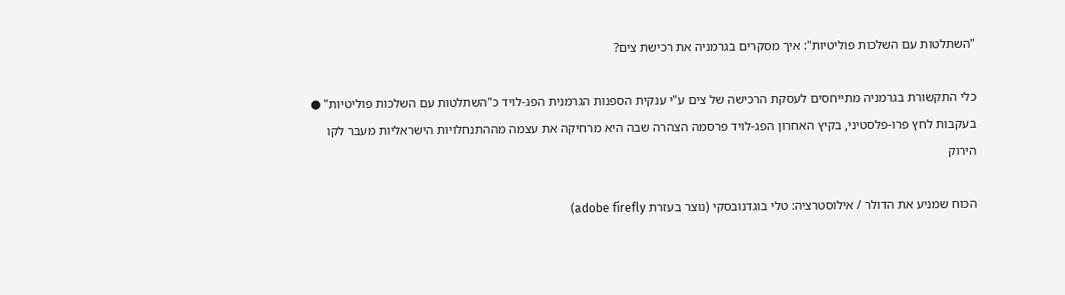"השתלטות עם השלכות פוליטיות": איך מסקרים בגרמניה את רכישת צים?

כלי התקשורת בגרמניה מתייחסים לעסקת הרכישה של צים ע"י ענקית הספנות הגרמנית הפג-לויד כ"השתלטות עם השלכות פוליטיות" ● בעקבות לחץ פרו-פלסטיני, בקיץ האחרון הפג-לויד פרסמה הצהרה שבה היא מרחיקה את עצמה מההתנחלויות הישראליות מעבר לקו הירוק

הכוח שמניע את הדולר / אילוסטרציה: טלי בוגדנובסקי (נוצר בעזרת adobe firefly)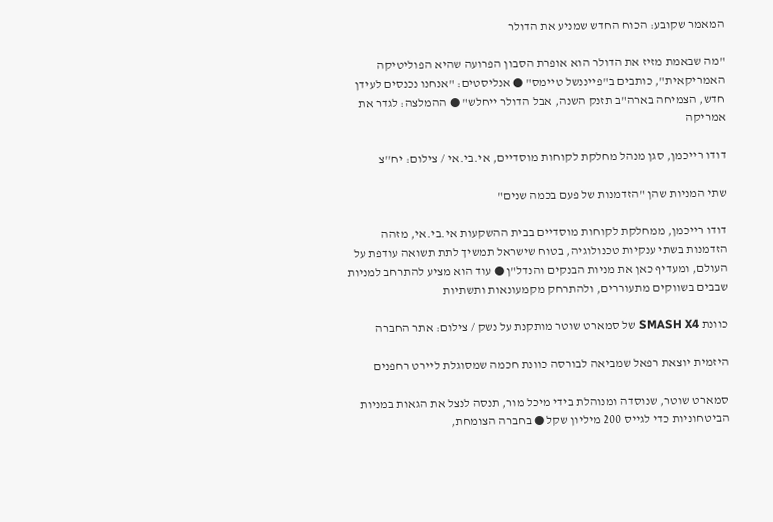המאמר שקובע: הכוח החדש שמניע את הדולר

"מה שבאמת מזיז את הדולר הוא אופרת הסבון הפרועה שהיא הפוליטיקה האמריקאית", כותבים ב"פייננשל טיימס" ● אנליסטים: "אנחנו נכנסים לעידן חדש, הצמיחה בארה"ב תזנק השנה, אבל הדולר ייחלש" ● ההמלצה: לגדר את אמריקה

דודו רייכמן, סגן מנהל מחלקת לקוחות מוסדיים, אי.בי.אי / צילום: יח''צ

שתי המניות שהן "הזדמנות של פעם בכמה שנים"

דודו רייכמן, ממחלקת לקוחות מוסדיים בבית ההשקעות אי.בי.אי, מזהה הזדמנות בשתי ענקיות טכנולוגיה, בטוח שישראל תמשיך לתת תשואה עודפת על העולם, ומעדיף כאן את מניות הבנקים והנדל"ן ● עוד הוא מציע להתרחב למניות שבבים בשווקים מתעוררים, ולהתרחק מקמעונאות ותשתיות

כוונת SMASH X4 של סמארט שוטר מותקנת על נשק / צילום: אתר החברה

היזמית יוצאת רפאל שמביאה לבורסה כוונת חכמה שמסוגלת ליירט רחפנים

סמארט שוטר, שנוסדה ומנוהלת בידי מיכל מור, תנסה לנצל את הגאות במניות הביטחוניות כדי לגייס 200 מיליון שקל ● בחברה הצומחת,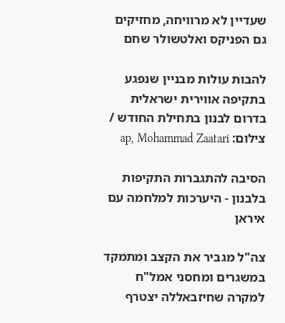שעדיין לא מרוויחה, מחזיקים גם הפניקס ואלטשולר שחם

להבות עולות מבניין שנפגע בתקיפה אווירית ישראלית בדרום לבנון בתחילת החודש / צילום: ap, Mohammad Zaatari

הסיבה להתגברות התקיפות בלבנון - היערכות למלחמה עם איראן

צה"ל מגביר את הקצב ומתמקד במשגרים ומחסני אמל"ח למקרה שחיזבאללה יצטרף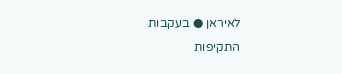לאיראן ● בעקבות התקיפות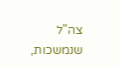צה"ל שנמשכות,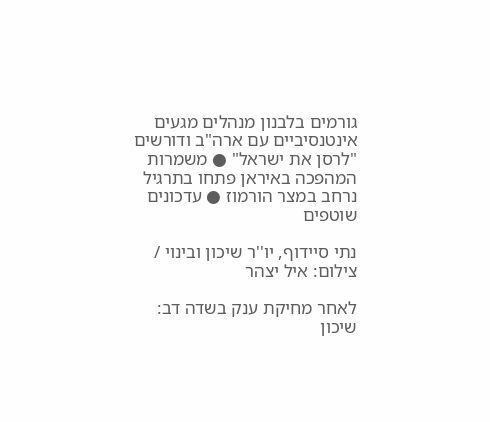גורמים בלבנון מנהלים מגעים אינטנסיביים עם ארה"ב ודורשים "לרסן את ישראל" ● משמרות המהפכה באיראן פתחו בתרגיל נרחב במצר הורמוז ● עדכונים שוטפים

נתי סיידוף, יו''ר שיכון ובינוי / צילום: איל יצהר

לאחר מחיקת ענק בשדה דב: שיכון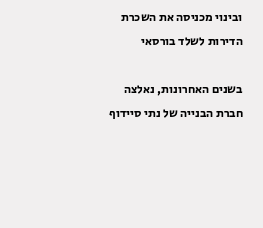ובינוי מכניסה את השכרת הדירות לשלד בורסאי

בשנים האחרונות, נאלצה חברת הבנייה של נתי סיידוף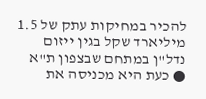להכיר במחיקות עתק של 1.5 מיליארד שקל בגין ייזום נדל"ן במתחם שבצפון ת"א ● כעת היא מכניסה את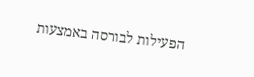הפעילות לבורסה באמצעות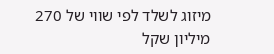מיזוג לשלד לפי שווי של 270 מיליון שקל